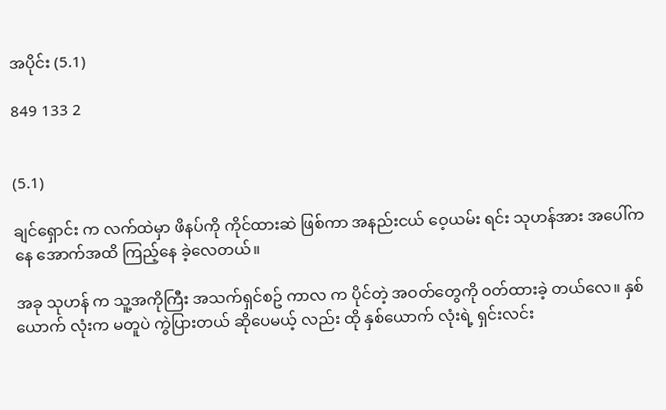အပိုင်း (5.1)

849 133 2


(5.1)

ချင်ရှောင်း က လက်ထဲမှာ ဖိနပ်ကို ကိုင်ထားဆဲ ဖြစ်ကာ အနည်းငယ် ဝေ့ယမ်း ရင်း သုဟန်အား အပေါ်ကနေ အောက်အထိ ကြည့်နေ ခဲ့လေတယ်။

အခု သုဟန် က သူ့အကိုကြီး အသက်ရှင်စဥ် ကာလ က ပိုင်တဲ့ အဝတ်တွေကို ဝတ်ထားခဲ့ တယ်လေ။ နှစ်ယောက် လုံးက မတူပဲ ကွဲပြားတယ် ဆိုပေမယ့် လည်း ထို နှစ်ယောက် လုံးရဲ့ ရှင်းလင်း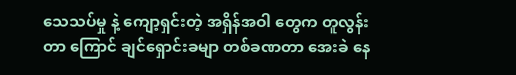သေသပ်မှု နဲ့ ကျော့ရှင်းတဲ့ အရှိန်အဝါ တွေက တူလွန်းတာ ကြောင် ချင်ရှောင်းခမျာ တစ်ခဏတာ အေးခဲ နေ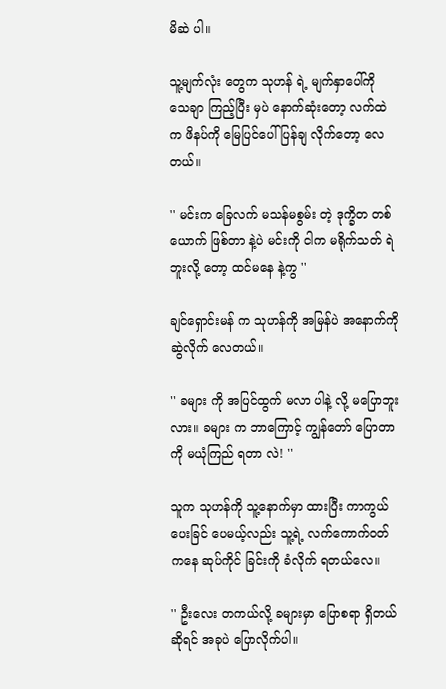မိဆဲ ပါ။

သူ့မျက်လုံး တွေက သုဟန် ရဲ့ မျက်နှာပေါ်ကို သေချာ ကြည့်ပြီး မှပဲ နောက်ဆုံးတော့ လက်ထဲက ဖိနပ်ကို မြေပြင်ပေါ် ပြန်ချ လိုက်တော့ လေတယ်။

'' မင်းက ခြေလက် မသန်မစွမ်း တဲ့ ဒုက္ခိတ တစ်ယောက် ဖြစ်တာ နဲ့ပဲ မင်းကို ငါက မရိုက်သတ် ရဲ ဘူးလို့ တော့ ထင်မနေ နဲ့ကွ ''

ချင်ရှောင်းမန် က သုဟန်ကို အမြန်ပဲ အနောက်ကို ဆွဲလိုက် လေတယ်။

'' ခများ ကို အပြင်ထွက် မလာ ပါနဲ့ လို့ မပြောဘူးလား။ ခများ က ဘာကြောင့် ကျွန်တော် ပြောတာကို မယုံကြည် ရတာ လဲ! ''

သူက သုဟန်ကို သူ့နောက်မှာ ထားပြီး ကာကွယ် ပေးခြင် ပေမယ့်လည်း သူ့ရဲ့ လက်ကောက်ဝတ် ကနေ ဆုပ်ကိုင် ခြင်းကို ခံလိုက် ရတယ်လေ။

'' ဦးလေး တကယ်လို့ ခများမှာ ပြောစရာ ရှိတယ် ဆိုရင် အခုပဲ ပြောလိုက်ပါ။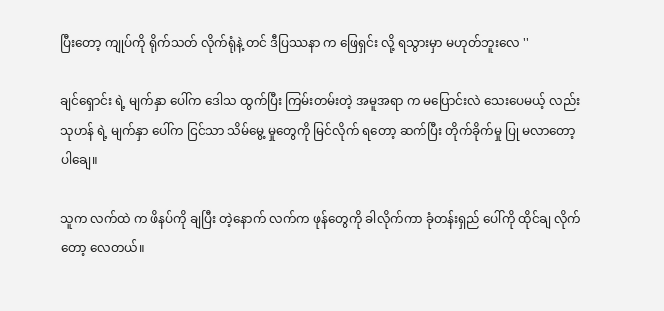ပြီးတော့ ကျုပ်ကို ရိုက်သတ် လိုက်ရုံနဲ့ တင် ဒီပြဿနာ က ဖြေရှင်း လို့ ရသွားမှာ မဟုတ်ဘူးလေ ''

ချင်ရှောင်း ရဲ့ မျက်နှာ ပေါ်က ဒေါသ ထွက်ပြီး ကြမ်းတမ်းတဲ့ အမူအရာ က မပြောင်းလဲ သေးပေမယ့် လည်း သုဟန် ရဲ့ မျက်နှာ ပေါ်က ငြင်သာ သိမ်မွေ့ မှုတွေကို မြင်လိုက် ရတော့ ဆက်ပြီး တိုက်ခိုက်မှု ပြု မလာတော့ ပါချေ။

သူက လက်ထဲ က ဖိနပ်ကို ချပြီး တဲ့နောက် လက်က ဖုန်တွေကို ခါလိုက်ကာ ခုံတန်းရှည် ပေါ်ကို ထိုင်ချ လိုက်တော့ လေတယ်။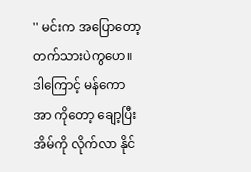'' မင်းက အပြောတော့ တက်သားပဲကွဟေ။ ဒါကြောင့် မန်ကောအာ ကိုတော့ ချော့ပြီး အိမ်ကို လိုက်လာ နိုင်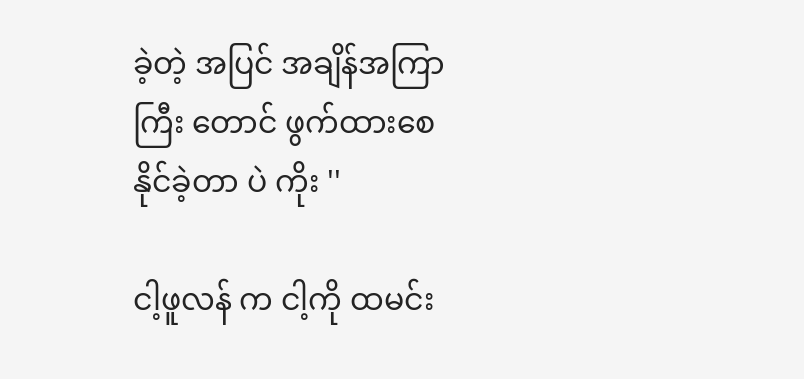ခဲ့တဲ့ အပြင် အချိန်အကြာ ကြီး တောင် ဖွက်ထားစေ နိုင်ခဲ့တာ ပဲ ကိုး ''

ငါ့ဖူလန် က ငါ့ကို ထမင်း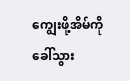ကျွေးဖို့အိမ်ကိုခေါ်သွား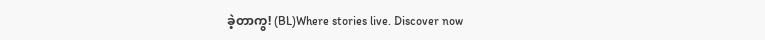ခဲ့တာကွ! (BL)Where stories live. Discover now